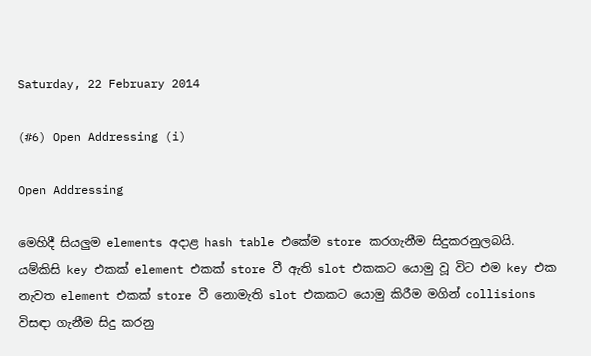Saturday, 22 February 2014

(#6) Open Addressing (i)

Open Addressing

මෙහිදී සියලුම elements අදාළ hash table එකේම store කරගැනීම සිදුකරනුලබයි.
යම්කිසි key එකක් element එකක් store වී ඇති slot එකකට යොමු වූ විට එම key එක නැවත element එකක් store වී නොමැති slot එකකට යොමු කිරීම මගින් collisions විසඳා ගැනීම සිදු කරනු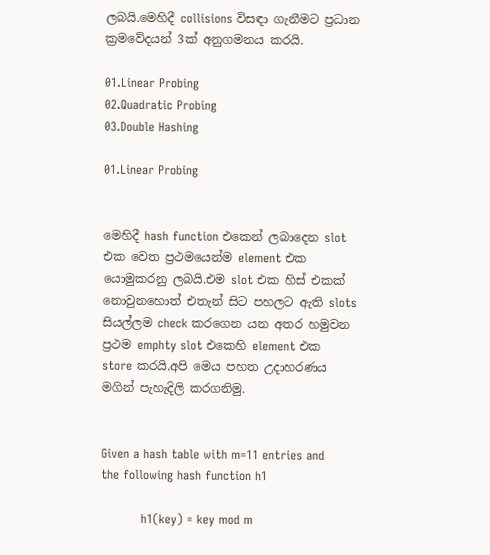ලබයි.මෙහිදී collisions විසඳා ගැනීමට ප්‍රධාන ක්‍රමවේදයන් 3ක් අනුගමනය කරයි.

01.Linear Probing
02.Quadratic Probing
03.Double Hashing

01.Linear Probing


මෙහිදී hash function එකෙන් ලබාදෙන slot එක වෙත ප්‍රථමයෙන්ම element එක යොමුකරනු ලබයි.එම slot එක හිස් එකක් නොවුනහොත් එතැන් සිට පහලට ඇති slots සියල්ලම check කරගෙන යන අතර හමුවන ප්‍රථම emphty slot එකෙහි element එක store කරයි.අපි මෙය පහත උදාහරණය මගින් පැහැදිලි කරගනිමු.


Given a hash table with m=11 entries and the following hash function h1

          h1(key) = key mod m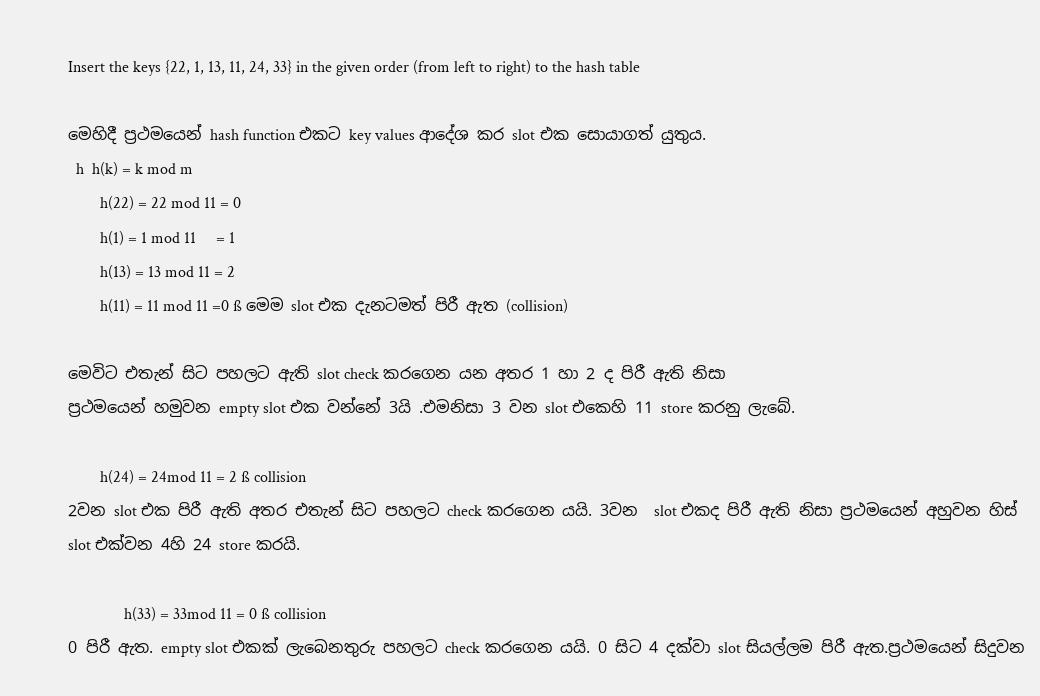Insert the keys {22, 1, 13, 11, 24, 33} in the given order (from left to right) to the hash table

මෙහිදී ප්‍රථමයෙන් hash function එකට key values ආදේශ කර slot එක සොයාගත් යුතුය.
  h  h(k) = k mod m
        h(22) = 22 mod 11 = 0
        h(1) = 1 mod 11     = 1
        h(13) = 13 mod 11 = 2
        h(11) = 11 mod 11 =0 ß මෙම slot එක දැනටමත් පිරී ඇත (collision)

මෙවිට එතැන් සිට පහලට ඇති slot check කරගෙන යන අතර 1 හා 2 ද පිරී ඇති නිසා
ප්‍රථමයෙන් හමුවන empty slot එක වන්නේ 3යි .එමනිසා 3 වන slot එකෙහි 11 store කරනු ලැබේ.

        h(24) = 24mod 11 = 2 ß collision
2වන slot එක පිරී ඇති අතර එතැන් සිට පහලට check කරගෙන යයි. 3වන  slot එකද පිරී ඇති නිසා ප්‍රථමයෙන් අහුවන හිස් slot එක්වන 4හි 24 store කරයි.

              h(33) = 33mod 11 = 0 ß collision
0 පිරී ඇත. empty slot එකක් ලැබෙනතුරු පහලට check කරගෙන යයි. 0 සිට 4 දක්වා slot සියල්ලම පිරී ඇත.ප්‍රථමයෙන් සිදුවන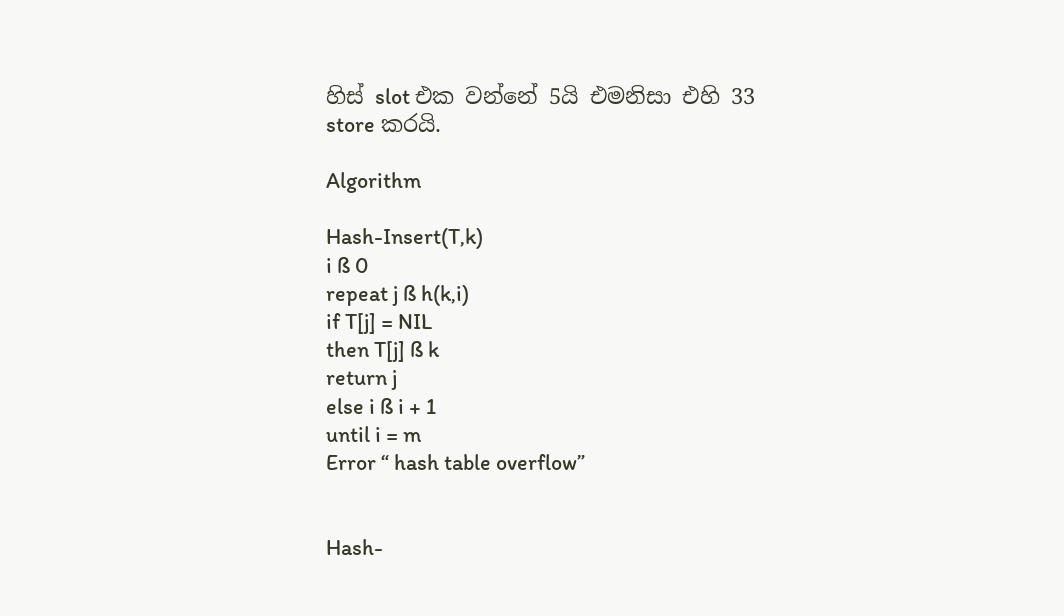හිස් slot එක වන්නේ 5යි එමනිසා එහි 33 store කරයි.

Algorithm

Hash-Insert(T,k)
i ß 0
repeat j ß h(k,i)
if T[j] = NIL
then T[j] ß k
return j
else i ß i + 1
until i = m
Error “ hash table overflow”


Hash-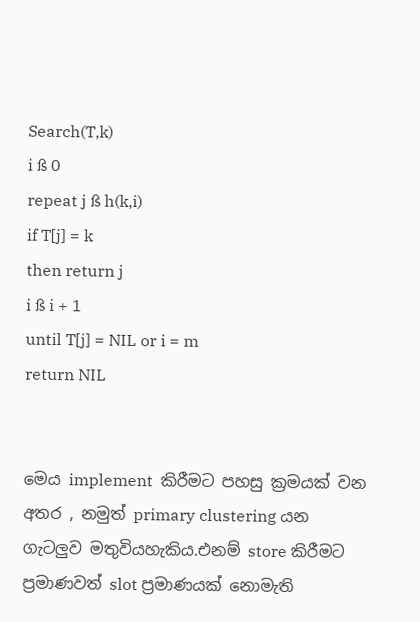Search(T,k)
i ß 0
repeat j ß h(k,i)
if T[j] = k
then return j
i ß i + 1
until T[j] = NIL or i = m
return NIL


මෙය implement  කිරීමට පහසු ක්‍රමයක් වන අතර , නමුත් primary clustering යන ගැටලුව මතුවියහැකිය.එනම් store කිරීමට ප්‍රමාණවත් slot ප්‍රමාණයක් නොමැති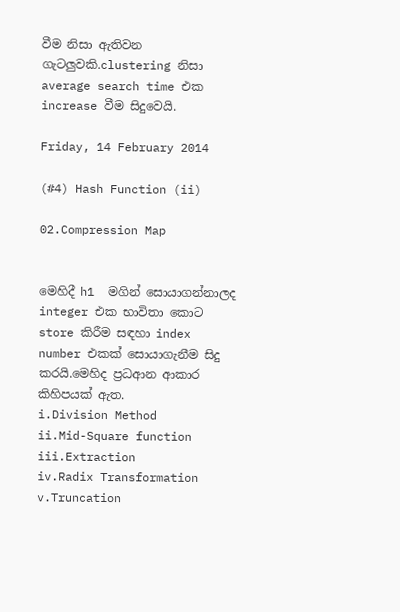වීම නිසා ඇතිවන ගැටලුවකි.clustering නිසා average search time එක  increase වීම සිදුවෙයි.

Friday, 14 February 2014

(#4) Hash Function (ii)

02.Compression Map


මෙහිදී h1  මගින් සොයාගන්නාලද integer එක භාවිතා කොට store කිරීම සඳහා index number එකක් සොයාගැනීම සිදු කරයි.මෙහිද ප්‍රධආන ආකාර කිහිපයක් ඇත.
i.Division Method
ii.Mid-Square function
iii.Extraction
iv.Radix Transformation
v.Truncation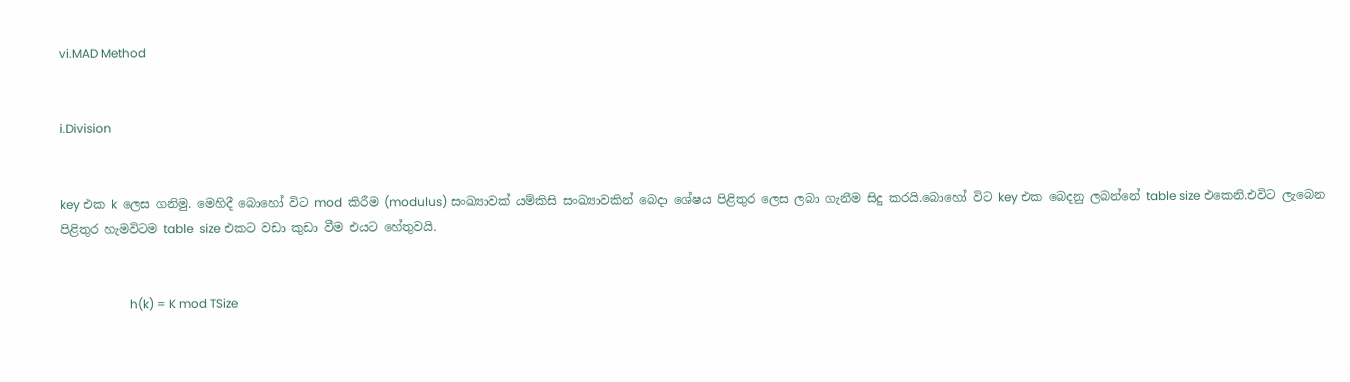vi.MAD Method


i.Division


key එක k  ලෙස ගනිමු. මෙහිදී බොහෝ විට mod  කිරීම (modulus) සංඛ්‍යාවක් යම්කිසි සංඛ්‍යාවකින් බෙදා ශේෂය පිළිතුර ලෙස ලබා ගැනීම සිදු කරයි.බොහෝ විට key එක බෙදනු ලබන්නේ table size එකෙනි.එවිට ලැබෙන පිළිතුර හැමවිටම table  size එකට වඩා කුඩා වීම එයට හේතුවයි.


                       h(k) = K mod TSize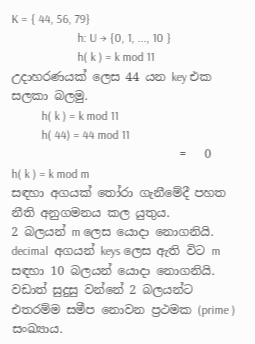K = { 44, 56, 79}
                      h: U → {0, 1, ..., 10 }
                      h( k ) = k mod 11
උදාහරණයක් ලෙස 44 යන key එක සලකා බලමු.
          h( k ) = k mod 11
          h( 44) = 44 mod 11
                            =   0
h( k ) = k mod m
සඳහා අගයක් තෝරා ගැනීමේදී පහත නීති අනුගමනය කල යුතුය.
2 බලයන් m ලෙස යොදා නොගනියි.
decimal  අගයන් keys ලෙස ඇති විට m සඳහා 10 බලයන් යොදා නොගනියි.
වඩාත් සුදුසු වන්නේ 2 බලයන්ට එතරම්ම සමීප නොවන ප්‍රථමක (prime ) සංඛ්‍යාය.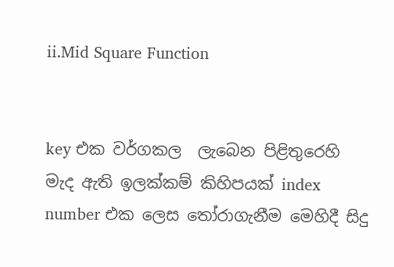ii.Mid Square Function


key එක වර්ගකල  ලැබෙන පිළිතුරෙහි මැද ඇති ඉලක්කම් කිහිපයක් index number එක ලෙස තෝරාගැනීම මෙහිදී සිදු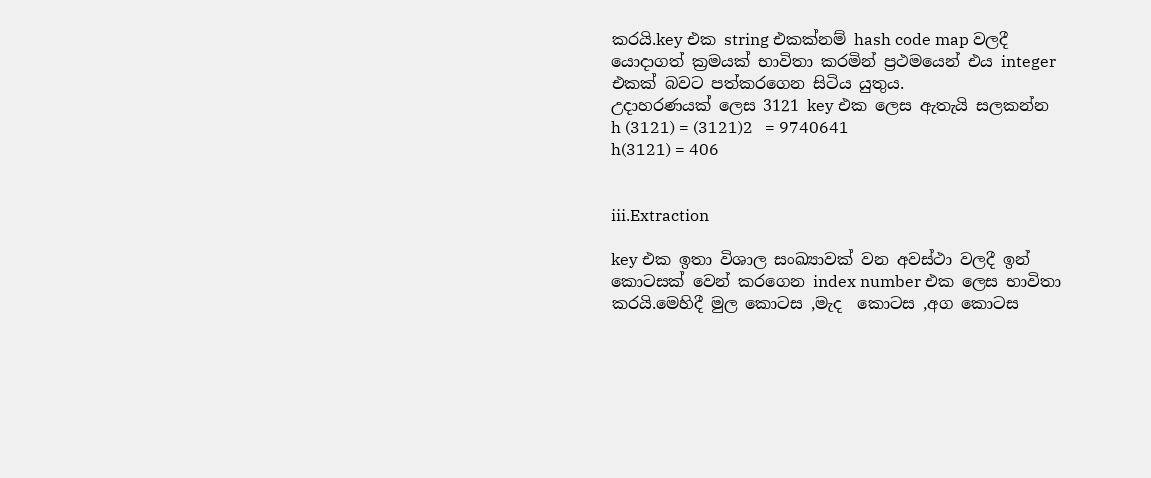කරයි.key එක string එකක්නම් hash code map වලදී යොදාගත් ක්‍රමයක් භාවිතා කරමින් ප්‍රථමයෙන් එය integer එකක් බවට පත්කරගෙන සිටිය යුතුය.
උදාහරණයක් ලෙස 3121 key එක ලෙස ඇතැයි සලකන්න
h (3121) = (3121)2   = 9740641
h(3121) = 406


iii.Extraction

key එක ඉතා විශාල සංඛ්‍යාවක් වන අවස්ථා වලදී ඉන් කොටසක් වෙන් කරගෙන index number එක ලෙස භාවිතා කරයි.මෙහිදී මුල කොටස ,මැද  කොටස ,අග කොටස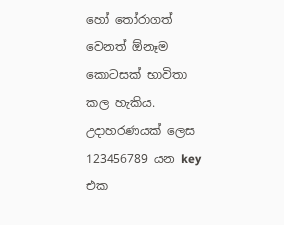හෝ තෝරාගත් වෙනත් ඕනෑම කොටසක් භාවිතා කල හැකිය.
උදාහරණයක් ලෙස 123456789 යන key එක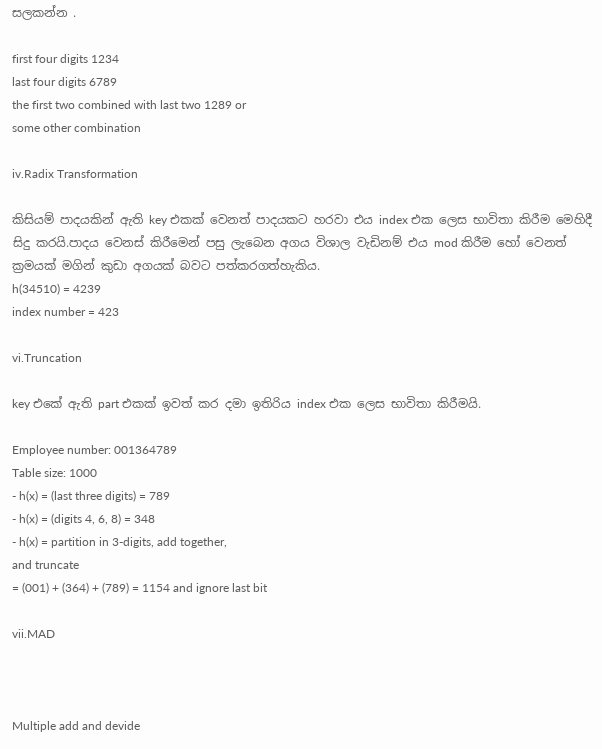සලකන්න .

first four digits 1234
last four digits 6789
the first two combined with last two 1289 or
some other combination

iv.Radix Transformation

කිසියම් පාදයකින් ඇති key එකක් වෙනත් පාදයකට හරවා එය index එක ලෙස භාවිතා කිරීම මෙහිදී සිදු කරයි.පාදය වෙනස් කිරීමෙන් පසු ලැබෙන අගය විශාල වැඩිනම් එය mod කිරීම හෝ වෙනත් ක්‍රමයක් මගින් කුඩා අගයක් බවට පත්කරගත්හැකිය.
h(34510) = 4239
index number = 423

vi.Truncation

key එකේ ඇති part එකක් ඉවත් කර දමා ඉතිරිය index එක ලෙස භාවිතා කිරීමයි.

Employee number: 001364789
Table size: 1000
- h(x) = (last three digits) = 789
- h(x) = (digits 4, 6, 8) = 348
- h(x) = partition in 3-digits, add together,
and truncate
= (001) + (364) + (789) = 1154 and ignore last bit

vii.MAD



Multiple add and devide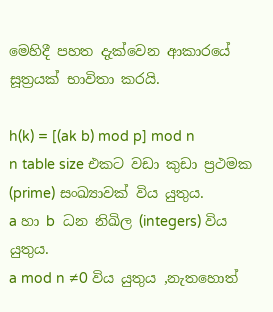මෙහිදී පහත දැක්වෙන ආකාරයේ සූත්‍රයක් භාවිතා කරයි.

h(k) = [(ak b) mod p] mod n
n table size එකට වඩා කුඩා ප්‍රථමක (prime) සංඛ්‍යාවක් විය යුතුය.
a හා b  ධන නිඛිල (integers) විය යුතුය.
a mod n ≠0 විය යුතුය ,නැතහොත්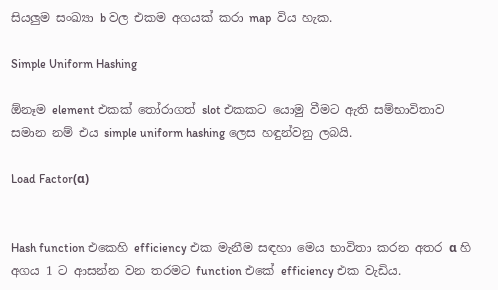සියලුම සංඛ්‍යා b වල එකම අගයක් කරා map  විය හැක.

Simple Uniform Hashing

ඕනෑම element එකක් තෝරාගත් slot එකකට යොමු වීමට ඇති සම්භාවිතාව සමාන නම් එය simple uniform hashing ලෙස හඳුන්වනු ලබයි.

Load Factor(α)


Hash function එකෙහි efficiency එක මැනීම සඳහා මෙය භාවිතා කරන අතර α හි අගය 1 ට ආසන්න වන තරමට function එකේ efficiency එක වැඩිය.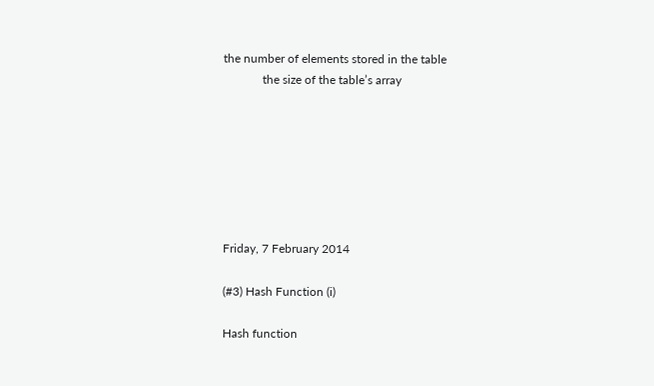the number of elements stored in the table
             the size of the table’s array







Friday, 7 February 2014

(#3) Hash Function (i)

Hash function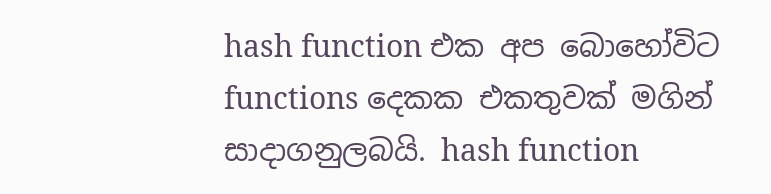hash function එක අප බොහෝවිට functions දෙකක එකතුවක් මගින් සාදාගනුලබයි. hash function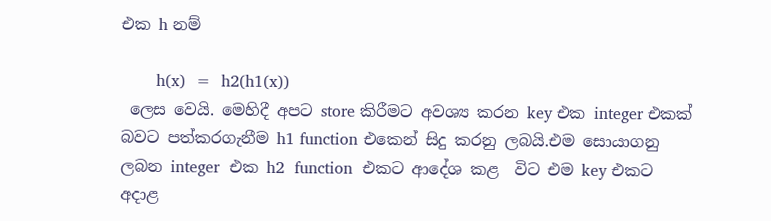එක h නම්

       h(x)  =  h2(h1(x))
 ලෙස වෙයි. මෙහිදී අපට store කිරීමට අවශ්‍ය කරන key එක integer එකක් බවට පත්කරගැනීම h1 function එකෙන් සිදු කරනු ලබයි.එම සොයාගනු ලබන integer  එක h2  function  එකට ආදේශ කළ  විට එම key එකට අදාළ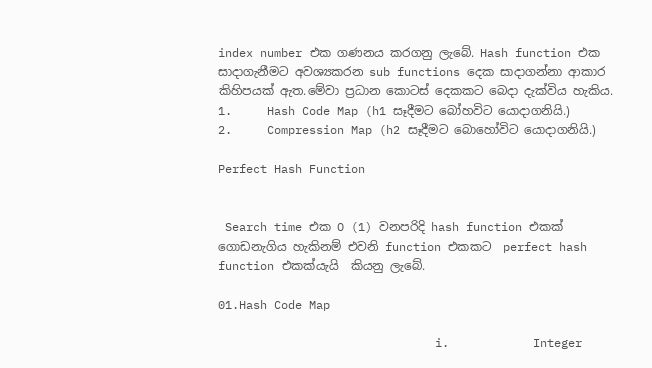index number එක ගණනය කරගනු ලැබේ. Hash function එක සාදාගැනීමට අවශ්‍යකරන sub functions දෙක සාදාගන්නා ආකාර කිහිපයක් ඇත.මේවා ප්‍රධාන කොටස් දෙකකට බෙදා දැක්විය හැකිය.
1.     Hash Code Map (h1 සෑදීමට බෝහවිට යොදාගනියි.)
2.     Compression Map (h2 සෑදීමට බොහෝවිට යොදාගනියි.)

Perfect Hash Function


 Search time එක O (1) වනපරිදි hash function එකක් ගොඩනැගිය හැකිනම් එවනි function එකකට  perfect hash function එකක්යැයි  කියනු ලැබේ.

01.Hash Code Map

                               i.            Integer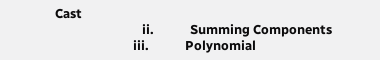Cast
                             ii.            Summing Components
                          iii.            Polynomial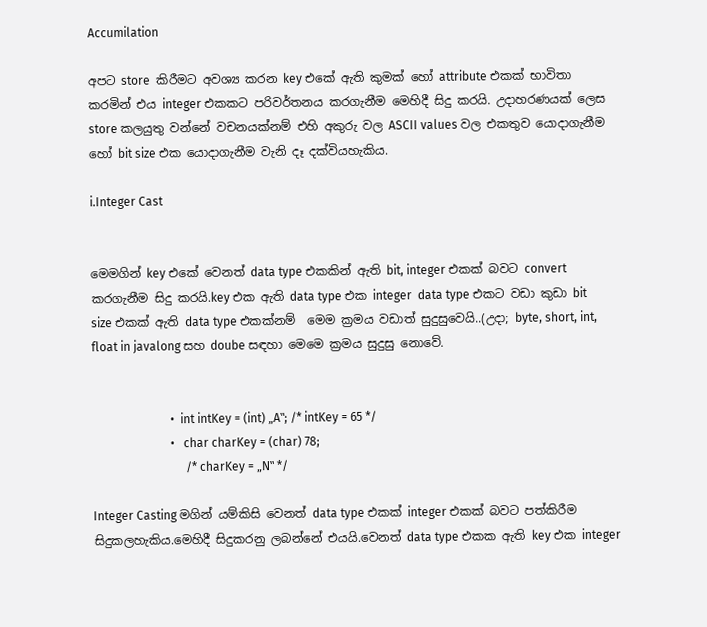Accumilation

අපට store  කිරීමට අවශ්‍ය කරන key එකේ ඇති කුමක් හෝ attribute එකක් භාවිතා කරමින් එය integer එකකට පරිවර්තනය කරගැනීම මෙහිදී සිදු කරයි. උදාහරණයක් ලෙස store කලයුතු වන්නේ වචනයක්නම් එහි අකුරු වල ASCII values වල එකතුව යොදාගැනීම හෝ bit size එක යොදාගැනීම වැනි දෑ දක්වියහැකිය.

i.Integer Cast


මෙමගින් key එකේ වෙනත් data type එකකින් ඇති bit, integer එකක් බවට convert කරගැනීම සිදු කරයි.key එක ඇති data type එක integer  data type එකට වඩා කුඩා bit size එකක් ඇති data type එකක්නම්  මෙම ක්‍රමය වඩාත් සුදුසුවෙයි..(උදා; byte, short, int, float in javalong සහ doube සඳහා මෙමෙ ක්‍රමය සුදුසු නොවේ.


                          •  int intKey = (int) „A‟; /* intKey = 65 */
                          •   char charKey = (char) 78;
                               /* charKey = „N‟ */

Integer Casting මගින් යම්කිසි වෙනත් data type එකක් integer එකක් බවට පත්කිරීම සිදුකලහැකිය.මෙහිදී සිදුකරනු ලබන්නේ එයයි.වෙනත් data type එකක ඇති key එක integer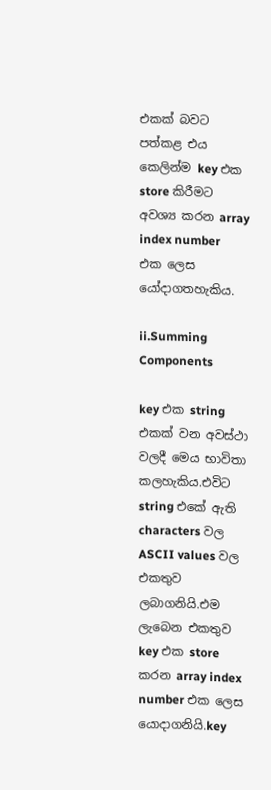එකක් බවට පත්කළ එය කෙලින්ම key එක store කිරීමට අවශ්‍ය කරන array index number  එක ලෙස යෝදාගතහැකිය.

ii.Summing Components

key එක string  එකක් වන අවස්ථා වලදී මෙය භාවිතා කලහැකිය.එවිට string එකේ ඇති characters වල ASCII values වල එකතුව ලබාගනියි.එම ලැබෙන එකතුව key එක store කරන array index number එක ලෙස යොදාගනියි.key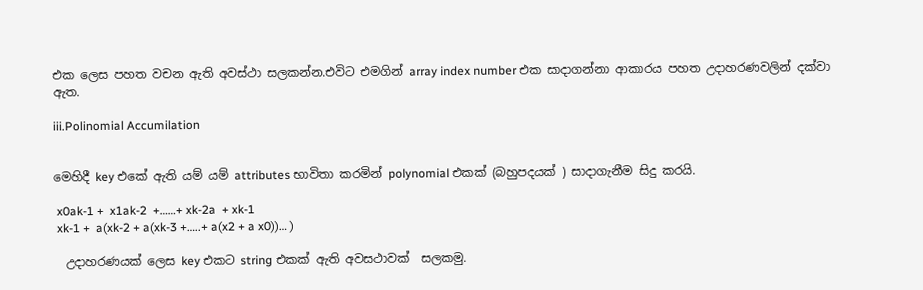එක ලෙස පහත වචන ඇති අවස්ථා සලකන්න.එවිට එමගින් array index number එක සාදාගන්නා ආකාරය පහත උදාහරණවලින් දක්වා ඇත.

iii.Polinomial Accumilation


මෙහිදී key එකේ ඇති යම් යම් attributes භාවිතා කරමින් polynomial එකක් (බහුපදයක් ) සාදාගැනීම සිදු කරයි.

 x0ak-1 +  x1ak-2  +……+ xk-2a  + xk-1
 xk-1 +  a(xk-2 + a(xk-3 +…..+ a(x2 + a x0))… )

  උදාහරණයක් ලෙස key එකට string එකක් ඇති අවසථාවක්  සලකමු.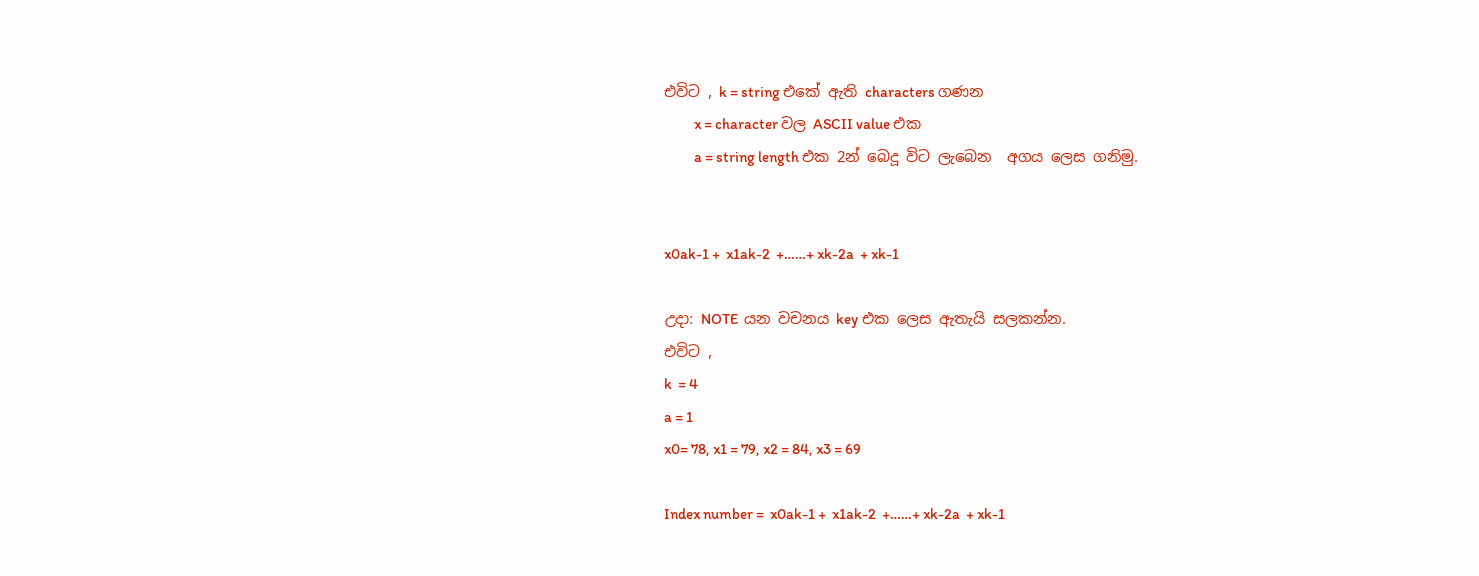එවිට , k = string එකේ ඇති characters ගණන
          x = character වල ASCII value එක
          a = string length එක 2න් බෙදූ විට ලැබෙන  අගය ලෙස ගනිමු.


x0ak-1 +  x1ak-2  +……+ xk-2a  + xk-1

උදා: NOTE  යන වචනය key එක ලෙස ඇතැයි සලකන්න.
එවිට ,
k  = 4
a = 1
x0= 78, x1 = 79, x2 = 84, x3 = 69

Index number =  x0ak-1 +  x1ak-2  +……+ xk-2a  + xk-1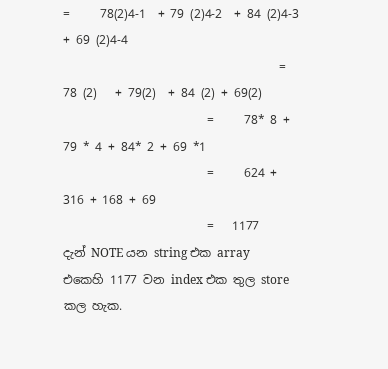=     78(2)4-1  + 79 (2)4-2  + 84 (2)4-3  + 69 (2)4-4
                                    =     78 (2)   + 79(2)  + 84 (2) + 69(2)
                        =     78* 8 + 79 * 4 + 84* 2 + 69 *1
                        =     624 + 316 + 168 + 69
                        =   1177
දැන් NOTE යන string එක array එකෙහි 1177 වන index එක තුල store කල හැක.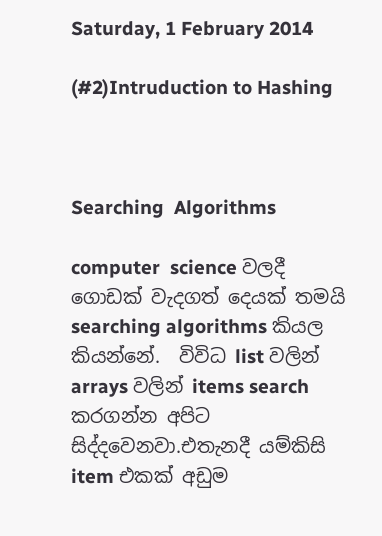Saturday, 1 February 2014

(#2)Intruduction to Hashing



Searching  Algorithms

computer  science වලදී ගොඩක් වැදගත් දෙයක් තමයි searching algorithms කියල කියන්නේ.  විවිධ list වලින්  arrays වලින් items search කරගන්න අපිට සිද්දවෙනවා.එතැනදී යම්කිසි item එකක් අඩුම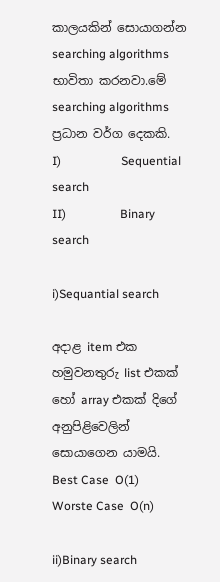කාලයකින් සොයාගන්න searching algorithms භාවිතා කරනවා.මේ searching algorithms ප්‍රධාන වර්ග දෙකකි.
I)                    Sequential search
II)                  Binary search

i)Sequantial search

අදාළ item එක හමුවනතුරු list එකක් හෝ array එකක් දිගේ අනුපිළිවෙලින් සොයාගෙන යාමයි.
Best Case  O(1)
Worste Case  O(n)

ii)Binary search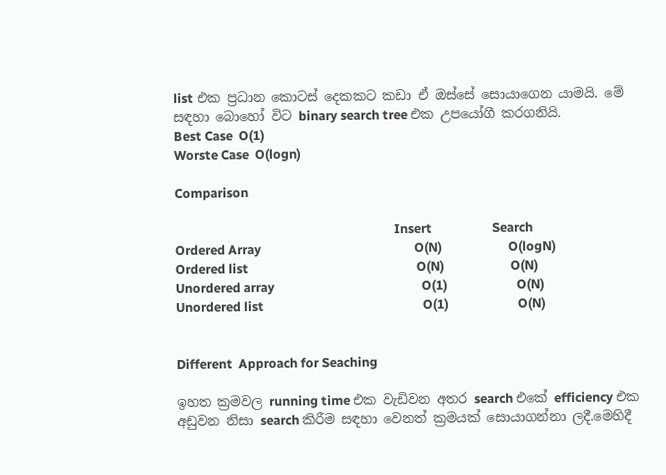list එක ප්‍රධාන කොටස් දෙකකට කඩා ඒ ඔස්සේ සොයාගෙන යාමයි. මේ සඳහා බොහෝ විට binary search tree එක උපයෝගී කරගනියි.
Best Case  O(1)
Worste Case  O(logn)

Comparison

                                                                         Insert                    Search
Ordered Array                                                   O(N)                      O(logN)
Ordered list                                                        O(N)                      O(N)
Unordered array                                                 O(1)                       O(N)
Unordered list                                                     O(1)                       O(N)


Different  Approach for Seaching

ඉහත ක්‍රමවල running time එක වැඩිවන අතර search එකේ efficiency එක අඩුවන නිසා search කිරීම සඳහා වෙනත් ක්‍රමයක් සොයාගන්නා ලදී.මෙහිදී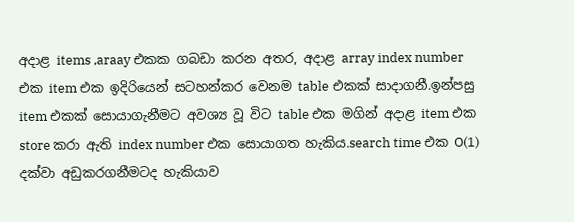අදාළ items ,araay එකක ගබඩා කරන අතර, අදාළ array index number එක item එක ඉදිරියෙන් සටහන්කර වෙනම table එකක් සාදාගනී.ඉන්පසු item එකක් සොයාගැනීමට අවශ්‍ය වූ විට table එක මගින් අදාළ item එක store කරා ඇති index number එක සොයාගත හැකිය.search time එක O(1) දක්වා අඩුකරගනීමටද හැකියාව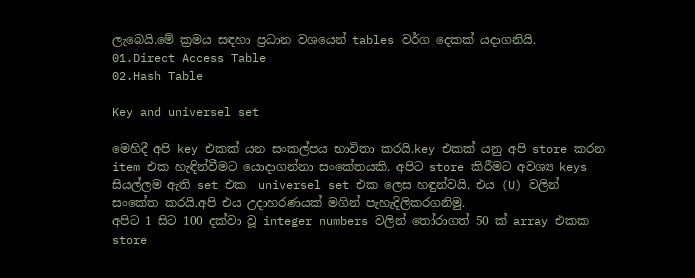ලැබෙයි.මේ ක්‍රමය සඳහා ප්‍රධාන වශයෙන් tables වර්ග දෙකක් යදාගනියි.
01.Direct Access Table
02.Hash Table

Key and universel set

මෙහිදී අපි key එකක් යන සංකල්පය භාවිතා කරයි.key එකක් යනු අපි store කරන item එක හැඳින්වීමට යොදාගන්නා සංකේතයකි. අපිට store කිරීමට අවශ්‍ය keys සියල්ලම ඇති set එක  universel set එක ලෙස හඳුන්වයි. එය (U) වලින් සංකේත කරයි.අපි එය උදාහරණයක් මගින් පැහැදිලිකරගනිමු.
අපිට 1 සිට 100 දක්වා වූ integer numbers වලින් තෝරාගත් 50 ක් array එකක store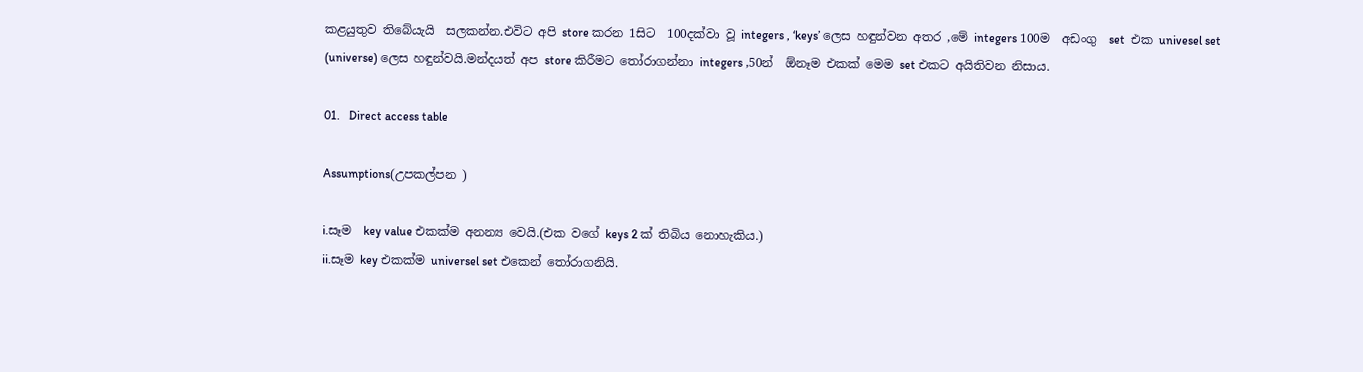කළයුතුව තිබේයැයි  සලකන්න.එවිට අපි store කරන 1සිට  100දක්වා වූ integers , ‘keys’ ලෙස හඳුන්වන අතර ,මේ integers 100ම  අඩංගු  set  එක univesel set (universe) ලෙස හඳුන්වයි.මන්දයත් අප store කිරීමට තෝරාගන්නා integers ,50න්  ඕනෑම එකක් මෙම set එකට අයිතිවන නිසාය.

01.   Direct access table

Assumptions(උපකල්පන )

i.සෑම  key value එකක්ම අනන්‍ය වෙයි.(එක වගේ keys 2 ක් තිබිය නොහැකිය.)
ii.සෑම key එකක්ම universel set එකෙන් තෝරාගනියි.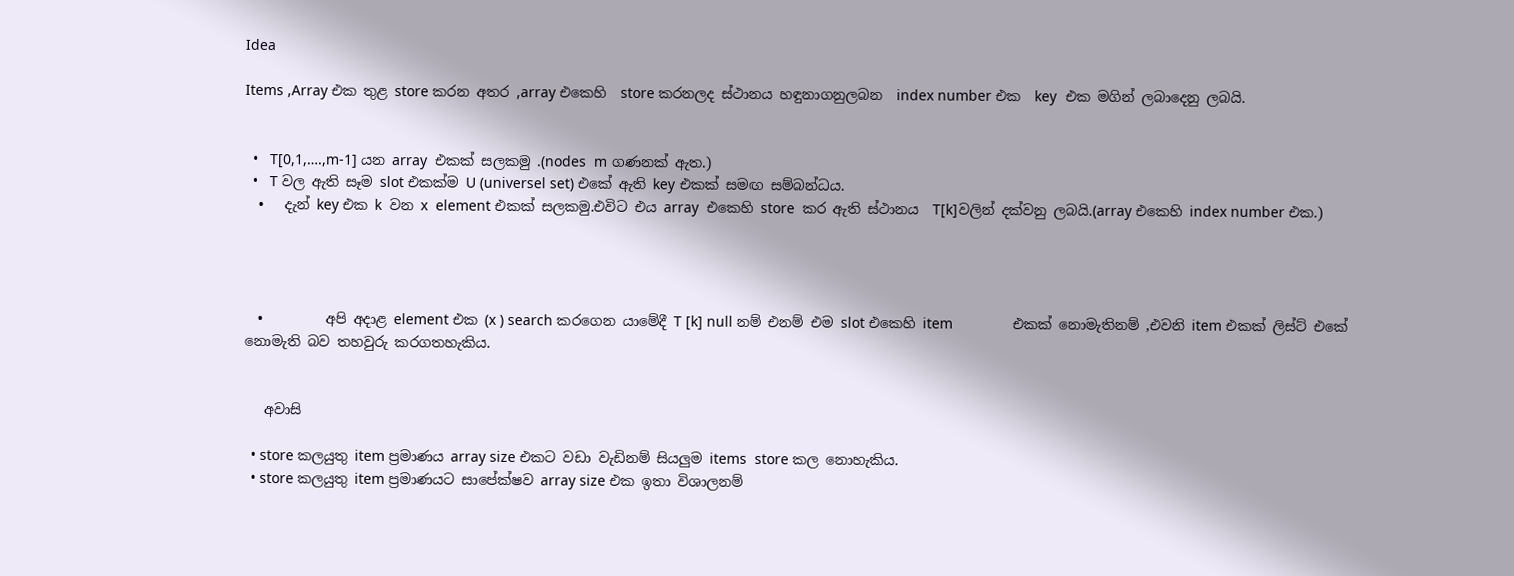Idea

Items ,Array එක තුළ store කරන අතර ,array එකෙහි  store කරනලද ස්ථානය හඳුනාගනුලබන  index number එක  key  එක මගින් ලබාදෙනු ලබයි.


  •   T[0,1,….,m-1] යන array  එකක් සලකමු .(nodes  m ගණනක් ඇත.)
  •   T වල ඇති සෑම slot එකක්ම U (universel set) එකේ ඇති key එකක් සමඟ සම්බන්ධය.
  •   දැන් key එක k  වන x  element එකක් සලකමු.එවිට එය array  එකෙහි store  කර ඇති ස්ථානය  T[k]වලින් දක්වනු ලබයි.(array එකෙහි index number එක.)




  •         අපි අදාළ element එක (x ) search කරගෙන යාමේදී T [k] null නම් එනම් එම slot එකෙහි item               එකක් නොමැතිනම් ,එවනි item එකක් ලිස්ට් එකේ නොමැති බව තහවුරු කරගතහැකිය.


   අවාසි

  • store කලයුතු item ප්‍රමාණය array size එකට වඩා වැඩිනම් සියලුම items  store කල නොහැකිය.
  • store කලයුතු item ප්‍රමාණයට සාපේක්ෂව array size එක ඉතා විශාලනම්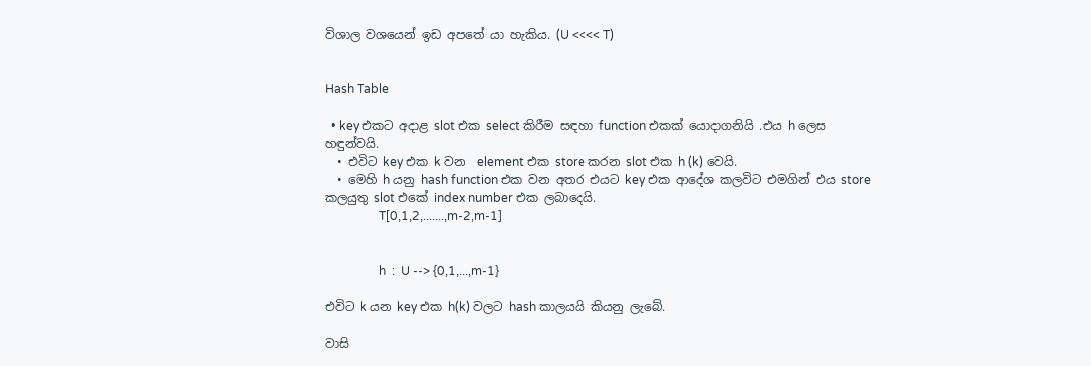විශාල වශයෙන් ඉඩ අපතේ යා හැකිය. (U <<<< T)


Hash Table

  • key එකට අදාළ slot එක select කිරීම සඳහා function එකක් යොදාගනියි .එය h ලෙස හඳුන්වයි.
  • එවිට key එක k වන  element එක store කරන slot එක h (k) වෙයි.
  • මෙහි h යනු hash function එක වන අතර එයට key එක ආදේශ කලවිට එමගින් එය store කලයුතු slot එකේ index number එක ලබාදෙයි.
                  T[0,1,2,.......,m-2,m-1]


                  h  :  U --> {0,1,...,m-1}

එවිට k යන key එක h(k) වලට hash කාලයයි කියනු ලැබේ.

වාසි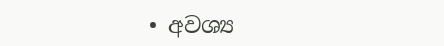• අවශ්‍ය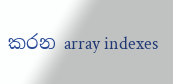කරන array indexes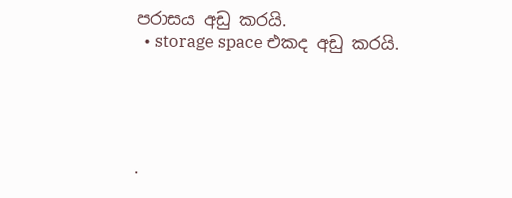පරාසය අඩු කරයි.
  • storage space එකද අඩු කරයි.





·